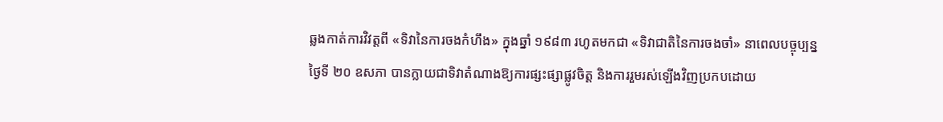ឆ្លងកាត់ការវិវត្តពី «ទិវានៃការចងកំហឹង» ក្នុងឆ្នាំ ១៩៨៣ រហូតមកជា «ទិវាជាតិនៃការចងចាំ» នាពេលបច្ចុប្បន្ន ថ្ងៃទី ២០ ឧសភា បានក្លាយជាទិវាតំណាងឱ្យការផ្សះផ្សាផ្លូវចិត្ត និងការរួមរស់ឡើងវិញប្រកបដោយ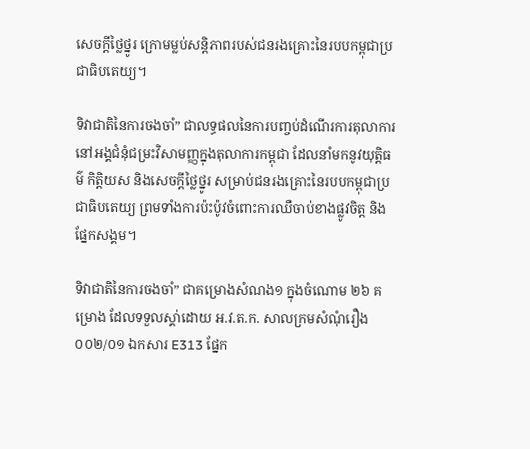សេចក្តីថ្លៃថ្នូរ ក្រោមម្លប់សន្តិភាពរបស់ជនរងគ្រោះនៃរបបកម្ពុជាប្រជាធិបតេយ្យ។

ទិវាជាតិនៃការចងចាំ” ជាលទ្ធផលនៃការបញ្ចប់ដំណើរការតុលាការនៅអង្គជំនុំជម្រះវិសាមញ្ញក្នុងតុលាការកម្ពុជា ដែលនាំមកនូវយុត្តិធម៌ កិត្តិយស និងសេចក្តីថ្លៃថ្នូរ សម្រាប់ជនរងគ្រោះនៃរបបកម្ពុជាប្រជាធិបតេយ្យ ព្រមទាំងការប៉ះប៉ូវចំពោះការឈឺចាប់ខាងផ្លូវចិត្ត និងផ្នែកសង្គម។

ទិវាជាតិនៃការចងចាំ” ជាគម្រោងសំណង១ ក្នុងចំណោម ២៦ គម្រោង ដែលទទួលស្គា់ដោយ អ.វ.ត.ក. សាលក្រមសំណុំរឿង ០០២/០១ ឯកសារ E313 ផ្នែក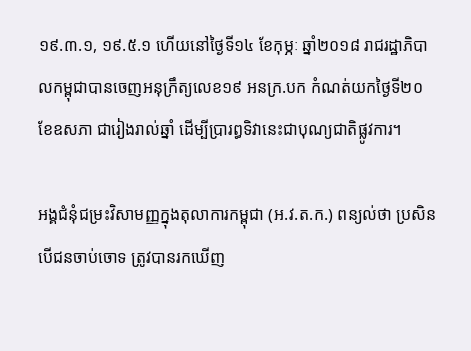១៩.៣.១, ១៩.៥.១ ហើយនៅថ្ងៃទី១៤ ខែកុម្ភៈ ឆ្នាំ២០១៨ រាជរដ្ឋាភិបាលកម្ពុជាបានចេញអនុក្រឹត្យលេខ១៩ អនក្រ.បក កំណត់យកថ្ងៃទី២០ ខែឧសភា ជារៀងរាល់ឆ្នាំ ដើម្បីប្រារព្ធទិវានេះជាបុណ្យជាតិផ្លូវការ។

អង្គជំនុំជម្រះវិសាមញ្ញក្នុងតុលាការកម្ពុជា (អ.វ.ត.ក.) ពន្យល់ថា ប្រសិនបើជនចាប់ចោទ ត្រូវបានរកឃើញ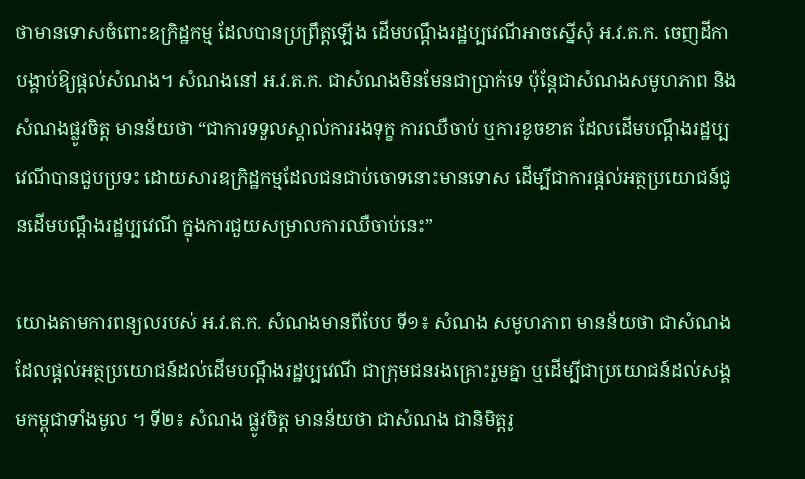ថាមានទោសចំពោះឧក្រិដ្ឋកម្ម ដែលបានប្រព្រឹត្តឡើង ដើមបណ្តឹងរដ្ឋប្បវេណីអាចស្នើសុំ អ.វ.ត.ក. ចេញដីកាបង្គាប់ឱ្យផ្តល់សំណង។ សំណងនៅ អ.វ.ត.ក. ជាសំណងមិនមែនជាប្រាក់ទេ ប៉ុន្តែជាសំណងសមូហភាព និងសំណងផ្លូវចិត្ត មានន័យថា “ជាការទទួលស្គាល់ការរងទុក្ខ ការឈឺចាប់ ឬការខូចខាត ដែលដើមបណ្តឹងរដ្ឋប្បវេណីបានជួបប្រទះ ដោយសារឧក្រិដ្ឋកម្មដែលជនជាប់ចោទនោះមានទោស ដើម្បីជាការផ្តល់អត្ថប្រយោជន៍ជូនដើមបណ្តឹងរដ្ឋប្បវេណី ក្នុងការជួយសម្រាលការឈឺចាប់នេះ”

យោងតាមការពន្យលរបស់ អ.វ.ត.ក. សំណងមានពីបែប ទី១៖ សំណង សមូហភាព មានន័យថា ជាសំណងដែលផ្តល់អត្ថប្រយោជន៍ដល់ដើមបណ្តឹងរដ្ឋប្បវេណី ជាក្រុមជនរងគ្រោះរួមគ្នា ឬដើម្បីជាប្រយោជន៍ដល់សង្គមកម្ពុជាទាំងមូល ។ ទី២៖ សំណង ផ្លូវចិត្ត មានន័យថា ជាសំណង ជានិមិត្តរូ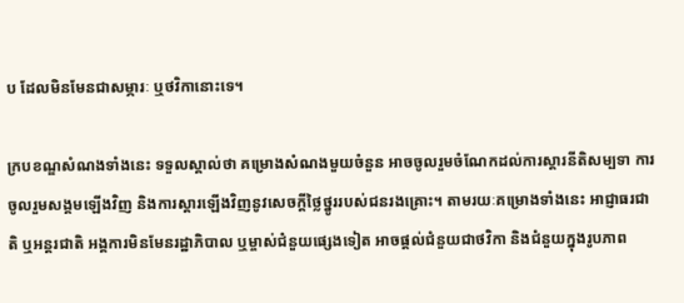ប ដែលមិនមែនជាសម្ភារៈ ឬថវិកានោះទេ។

ក្របខណ្ឌសំណងទាំងនេះ ទទួលស្គាល់ថា គម្រោងសំណងមួយចំនួន អាចចូលរួមចំណែកដល់ការស្តារនីតិសម្បទា ការចូលរួមសង្គមឡើងវិញ និងការស្តារឡើងវិញនូវសេចក្តីថ្លៃថ្នូររបស់ជនរងគ្រោះ។ តាមរយៈគម្រោងទាំងនេះ អាជ្ញាធរជាតិ ឬអន្តរជាតិ អង្គការមិនមែនរដ្ឋាភិបាល ឬម្ចាស់ជំនួយផ្សេងទៀត អាចផ្តល់ជំនួយជាថវិកា និងជំនួយក្នុងរូបភាព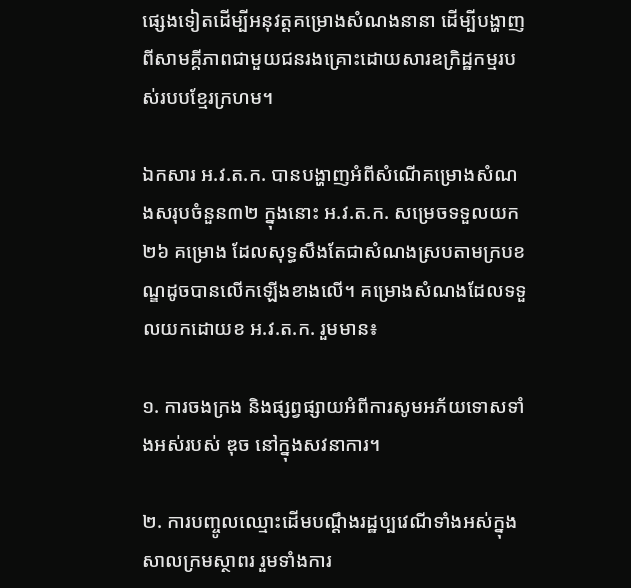ផ្សេងទៀតដើម្បីអនុវត្តគម្រោងសំណងនានា ដើម្បីបង្ហាញពីសាមគ្គីភាពជាមួយជនរងគ្រោះដោយសារឧក្រិដ្ឋកម្មរបស់របបខ្មែរក្រហម។

ឯកសារ អ.វ.ត.ក. បានបង្ហាញអំពីសំណើគម្រោងសំណងសរុបចំនួន៣២ ក្នុងនោះ អ.វ.ត.ក. សម្រេចទទួលយក ២៦ គម្រោង ដែលសុទ្ធសឹងតែជាសំណងស្របតាមក្របខណ្ឌដូចបានលើកឡើងខាងលើ។ គម្រោងសំណងដែលទទួលយកដោយខ អ.វ.ត.ក. រួមមាន៖

១. ការចងក្រង និងផ្សព្វផ្សាយអំពីការសូមអភ័យទោសទាំងអស់របស់ ឌុច នៅក្នុងសវនាការ។

២. ការបញ្ចូលឈ្មោះដើមបណ្តឹងរដ្ឋប្បវេណីទាំងអស់ក្នុងសាលក្រមស្ថាពរ រួមទាំងការ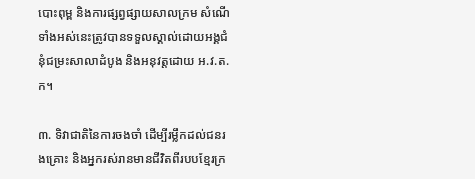បោះពុម្ព និងការផ្សព្វផ្សាយសាលក្រម សំណើទាំងអស់នេះត្រូវបានទទួលស្គាល់ដោយអង្គជំនុំជម្រះសាលាដំបូង និងអនុវត្តដោយ អ.វ.ត.ក។

៣. ទិវាជាតិនៃការចងចាំ ដើម្បីរម្លឹកដល់ជនរងគ្រោះ និងអ្នករស់រានមានជីវិតពីរបបខ្មែរក្រ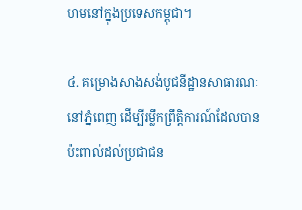ហមនៅក្នុងប្រទេសកម្ពុជា។

៤. គម្រោងសាងសង់បូជនីដ្ឋានសាធារណៈនៅភ្នំពេញ ដើម្បីរម្លឹកព្រឹត្តិការណ៍ដែលបានប៉ះពាល់ដល់ប្រជាជន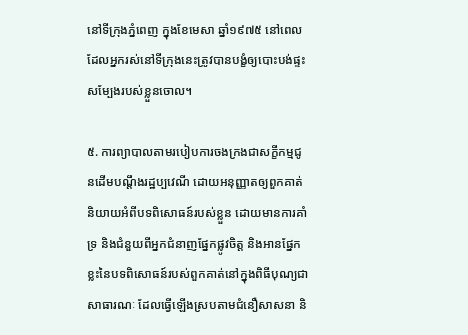នៅទីក្រុងភ្នំពេញ ក្នុងខែមេសា ឆ្នាំ១៩៧៥ នៅពេលដែលអ្នករស់នៅទីក្រុងនេះត្រូវបានបង្ខំឲ្យបោះបង់ផ្ទះសម្បែងរបស់ខ្លួនចោល។

៥. ការព្យាបាលតាមរបៀបការចងក្រងជាសក្ខីកម្មជូនដើមបណ្តឹងរដ្ឋប្បវេណី ដោយអនុញ្ញាតឲ្យពួកគាត់និយាយអំពីបទពិសោធន៍របស់ខ្លួន ដោយមានការគាំទ្រ និងជំនួយពីអ្នកជំនាញផ្នែកផ្លូវចិត្ត និងអានផ្នែកខ្លះនៃបទពិសោធន៍របស់ពួកគាត់នៅក្នុងពិធីបុណ្យជាសាធារណៈ ដែលធ្វើឡើងស្របតាមជំនឿសាសនា និ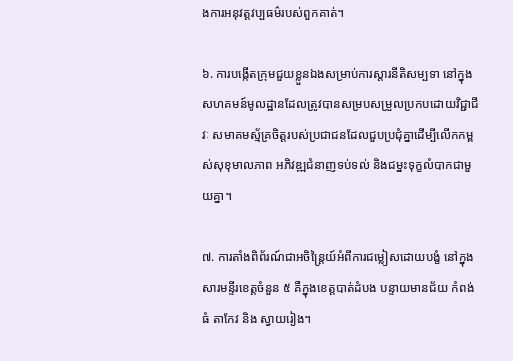ងការអនុវត្តវប្បធម៌របស់ពួកគាត់។

៦. ការបង្កើតក្រុមជួយខ្លួនឯងសម្រាប់ការស្តារនីតិសម្បទា នៅក្នុងសហគមន៍មូលដ្ឋានដែលត្រូវបានសម្របសម្រួលប្រកបដោយវិជ្ជាជីវៈ សមាគមស្ម័គ្រចិត្តរបស់ប្រជាជនដែលជួបប្រជុំគ្នាដើម្បីលើកកម្ពស់សុខុមាលភាព អភិវឌ្ឍជំនាញទប់ទល់ និងជម្នះទុក្ខលំបាកជាមួយគ្នា។

៧. ការតាំងពិព័រណ៍ជាអចិន្ត្រៃយ៍អំពីការជម្លៀសដោយបង្ខំ នៅក្នុងសារមន្ទីរខេត្តចំនួន ៥ គឺក្នុងខេត្តបាត់ដំបង បន្ទាយមានជ័យ កំពង់ធំ តាកែវ និង ស្វាយរៀង។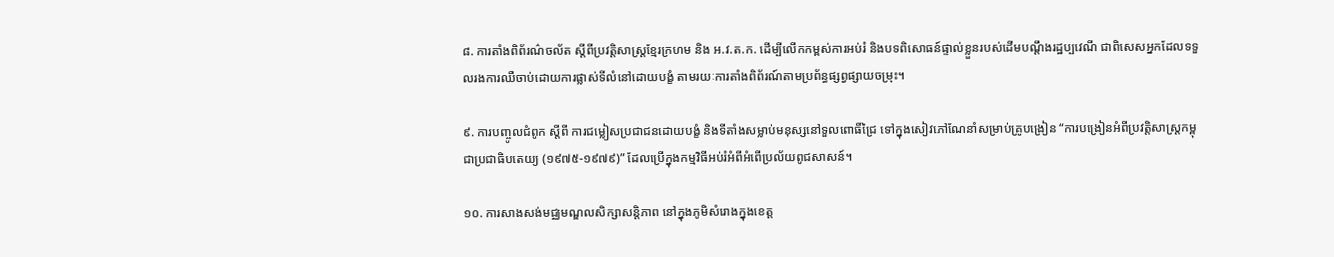៨. ការតាំងពិព័រណ៌ចល័ត ស្តីពីប្រវត្តិសាស្ត្រខ្មែរក្រហម និង អ.វ.ត.ក. ដើម្បីលើកកម្ពស់ការអប់រំ និងបទពិសោធន៍ផ្ទាល់ខ្លួនរបស់ដើមបណ្តឹងរដ្ឋប្បវេណី ជាពិសេសអ្នកដែលទទួលរងការឈឺចាប់ដោយការផ្លាស់ទីលំនៅដោយបង្ខំ តាមរយៈការតាំងពិព័រណ៍តាមប្រព័ន្ធផ្សព្វផ្សាយចម្រុះ។

៩. ការបញ្ចូលជំពូក ស្តីពី ការជម្លៀសប្រជាជនដោយបង្ខំ និងទីតាំងសម្លាប់មនុស្សនៅទួលពោធិ៍ជ្រៃ ទៅក្នុងសៀវភៅណែនាំសម្រាប់គ្រូបង្រៀន “ការបង្រៀនអំពីប្រវត្តិសាស្រ្តកម្ពុជាប្រជាធិបតេយ្យ (១៩៧៥-១៩៧៩)” ដែលប្រើក្នុងកម្មវិធីអប់រំអំពីអំពើប្រល័យពូជសាសន៍។

១០. ការសាងសង់មជ្ឈមណ្ឌលសិក្សាសន្តិភាព នៅក្នុងភូមិសំរោងក្នុងខេត្ត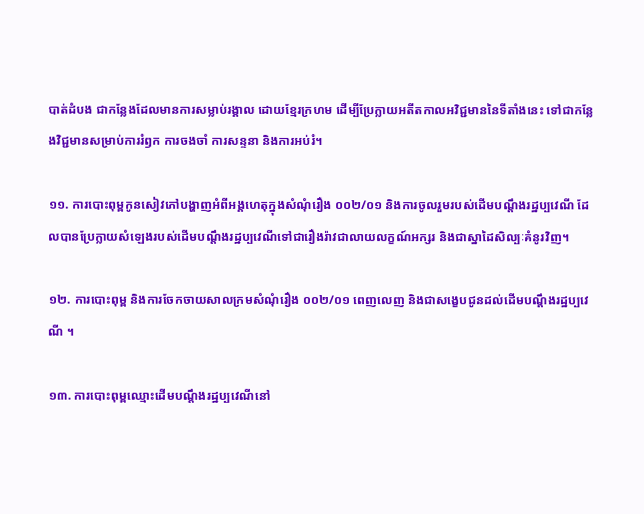បាត់ដំបង ជាកន្លែងដែលមានការសម្លាប់រង្គាល ដោយខ្មែរក្រហម ដើម្បីប្រែក្លាយអតីតកាលអវិជ្ជមាននៃទីតាំងនេះ ទៅជាកន្លែងវិជ្ជមានសម្រាប់ការរំឭក ការចងចាំ ការសន្ទនា និងការអប់រំ។

១១. ការបោះពុម្ពកូនសៀវភៅបង្ហាញអំពីអង្គហេតុក្នុងសំណុំរឿង ០០២/០១ និងការចូលរួមរបស់ដើមបណ្តឹងរដ្ឋប្បវេណី ដែលបានប្រែក្លាយសំឡេងរបស់ដើមបណ្តឹងរដ្ឋប្បវេណីទៅជារឿងរ៉ាវជាលាយលក្ខណ៍អក្សរ និងជាស្នាដៃសិល្បៈគំនូរវិញ។

១២. ការបោះពុម្ព និងការចែកចាយសាលក្រមសំណុំរឿង ០០២/០១ ពេញលេញ និងជាសង្ខេបជូនដល់ដើមបណ្តឹងរដ្ឋប្បវេណី ។

១៣. ការបោះពុម្ពឈ្មោះដើមបណ្តឹងរដ្ឋប្បវេណីនៅ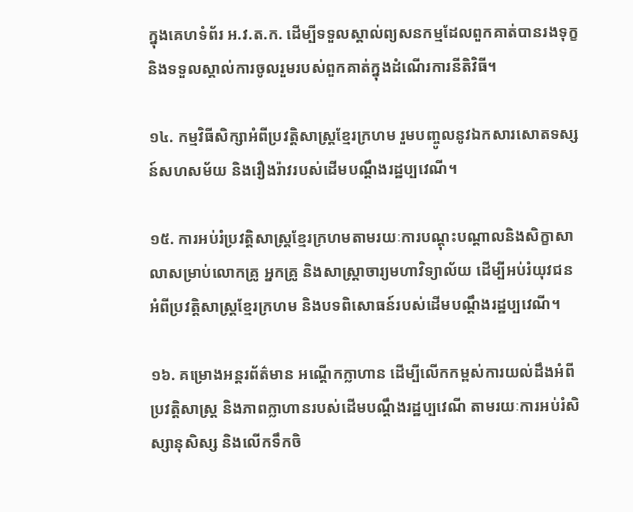ក្នុងគេហទំព័រ អ.វ.ត.ក. ដើម្បីទទួលស្គាល់ព្យសនកម្មដែលពួកគាត់បានរងទុក្ខ និងទទួលស្គាល់ការចូលរួមរបស់ពួកគាត់ក្នុងដំណើរការនីតិវិធី។

១៤. កម្មវិធីសិក្សាអំពីប្រវត្តិសាស្ត្រខ្មែរក្រហម រួមបញ្ចូលនូវឯកសារសោតទស្សន៍សហសម័យ និងរឿងរ៉ាវរបស់ដើមបណ្តឹងរដ្ឋប្បវេណី។

១៥. ការអប់រំប្រវត្តិសាស្ត្រខ្មែរក្រហមតាមរយៈការបណ្តុះបណ្តាលនិងសិក្ខាសាលាសម្រាប់លោកគ្រូ អ្នកគ្រូ និងសាស្ត្រាចារ្យមហាវិទ្យាល័យ ដើម្បីអប់រំយុវជនអំពីប្រវត្តិសាស្ត្រខ្មែរក្រហម និងបទពិសោធន៍របស់ដើមបណ្តឹងរដ្ឋប្បវេណី។

១៦. គម្រោងអន្តរព័ត៌មាន អណ្តើកក្លាហាន ដើម្បីលើកកម្ពស់ការយល់ដឹងអំពីប្រវត្តិសាស្ត្រ និងភាពក្លាហានរបស់ដើមបណ្តឹងរដ្ឋប្បវេណី តាមរយៈការអប់រំសិស្សានុសិស្ស និងលើកទឹកចិ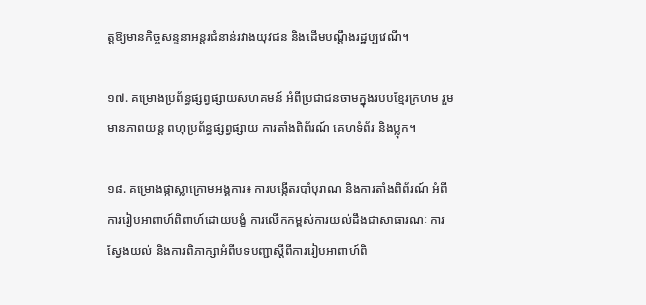ត្តឱ្យមានកិច្ចសន្ទនាអន្តរជំនាន់រវាងយុវជន និងដើមបណ្តឹងរដ្ឋប្បវេណី។

១៧. គម្រោងប្រព័ន្ធផ្សព្វផ្សាយសហគមន៍ អំពីប្រជាជនចាមក្នុងរបបខ្មែរក្រហម រួមមានភាពយន្ត ពហុប្រព័ន្ធផ្សព្វផ្សាយ ការតាំងពិព័រណ៍ គេហទំព័រ និងប្លុក។

១៨. គម្រោងផ្កាស្លាក្រោមអង្គការ៖ ការបង្កើតរបាំបុរាណ និងការតាំងពិព័រណ៍ អំពីការរៀបអាពាហ៍ពិពាហ៍ដោយបង្ខំ ការលើកកម្ពស់ការយល់ដឹងជាសាធារណៈ ការស្វែងយល់ និងការពិភាក្សាអំពីបទបញ្ជាស្តីពីការរៀបអាពាហ៍ពិ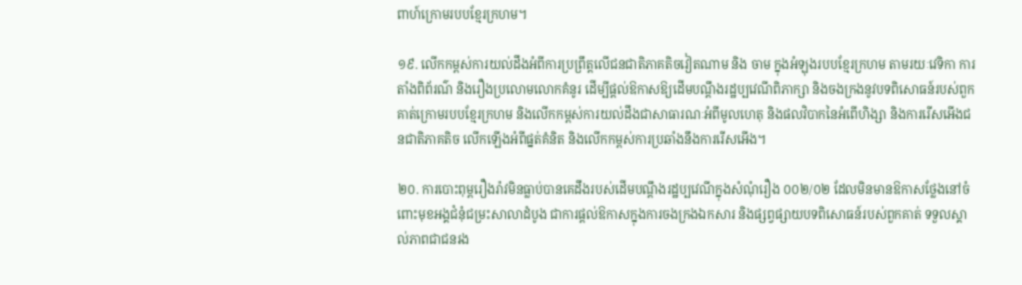ពាហ៍ក្រោមរបបខ្មែរក្រហម។

១៩. លើកកម្ពស់ការយល់ដឹងអំពីការប្រព្រឹត្តលើជនជាតិភាគតិចវៀតណាម និង ចាម ក្នុងអំឡុងរបបខ្មែរក្រហម តាមរយៈវេទិកា ការតាំងពិព័រណ៌ និងរឿងប្រលោមលោកគំនូរ ដើម្បីផ្តល់ឱកាសឱ្យដើមបណ្តឹងរដ្ឋប្បវេណីពិភាក្សា និងចងក្រងនូវបទពិសោធន៍របស់ពួកគាត់ក្រោមរបបខ្មែរក្រហម និងលើកកម្ពស់ការយល់ដឹងជាសាធារណៈអំពីមូលហេតុ និងផលវិបាកនៃអំពើហិង្សា និងការរើសអើងជនជាតិភាគតិច លើកឡើងអំពីផ្នត់គំនិត និងលើកកម្ពស់ការប្រឆាំងនឹងការរើសអើង។

២០. ការបោះពុម្ពរឿងរ៉ាវមិនធ្លាប់បានគេដឹងរបស់ដើមបណ្តឹងរដ្ឋប្បវេណីក្នុងសំណុំរឿង ០០២/០២ ដែលមិនមានឱកាសថ្លែងនៅចំពោះមុខអង្គជំនុំជម្រះសាលាដំបូង ជាការផ្តល់ឱកាសក្នុងការចងក្រងឯកសារ និងផ្សព្វផ្សាយបទពិសោធន៍របស់ពួកគាត់ ទទួលស្គាល់ភាពជាជនរង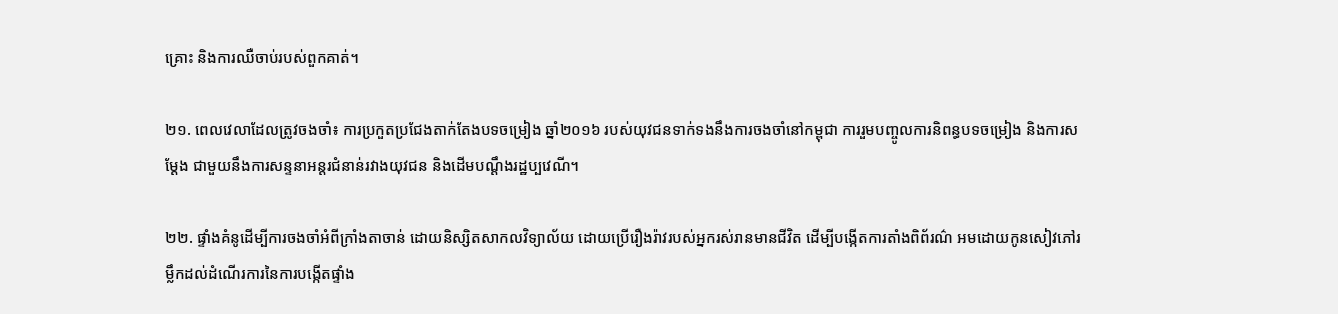គ្រោះ និងការឈឺចាប់របស់ពួកគាត់។

២១. ពេលវេលាដែលត្រូវចងចាំ៖ ការប្រកួតប្រជែងតាក់តែងបទចម្រៀង ឆ្នាំ២០១៦ របស់យុវជនទាក់ទងនឹងការចងចាំនៅកម្ពុជា ការរួមបញ្ចូលការនិពន្ធបទចម្រៀង និងការសម្តែង ជាមួយនឹងការសន្ទនាអន្តរជំនាន់រវាងយុវជន និងដើមបណ្តឹងរដ្ឋប្បវេណី។

២២. ផ្ទាំងគំនូដើម្បីការចងចាំអំពីក្រាំងតាចាន់ ដោយនិស្សិតសាកលវិទ្យាល័យ ដោយប្រើរឿងរ៉ាវរបស់អ្នករស់រានមានជីវិត ដើម្បីបង្កើតការតាំងពិព័រណ៌ អមដោយកូនសៀវភៅរម្លឹកដល់ដំណើរការនៃការបង្កើតផ្ទាំង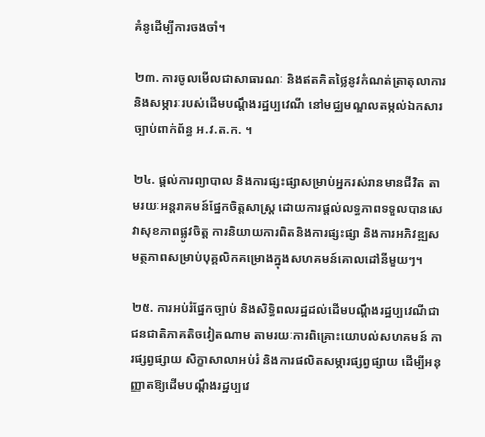គំនូដើម្បីការចងចាំ។

២៣. ការចូលមើលជាសាធារណៈ និងឥតគិតថ្លៃនូវកំណត់ត្រាតុលាការ និងសម្ភារៈរបស់ដើមបណ្តឹងរដ្ឋប្បវេណី នៅមជ្ឈមណ្ឌលតម្កល់ឯកសារច្បាប់ពាក់ព័ន្ធ អ.វ.ត.ក. ។

២៤. ផ្តល់ការព្យាបាល និងការផ្សះផ្សាសម្រាប់អ្នករស់រានមានជីវិត តាមរយៈអន្តរាគមន៍ផ្នែកចិត្តសាស្ត្រ ដោយការផ្តល់លទ្ធភាពទទួលបានសេវាសុខភាពផ្លូវចិត្ត ការនិយាយការពិតនិងការផ្សះផ្សា និងការអភិវឌ្ឍសមត្ថភាពសម្រាប់បុគ្គលិកគម្រោងក្នុងសហគមន៍គោលដៅនីមួយៗ។

២៥. ការអប់រំផ្នែកច្បាប់ និងសិទ្ធិពលរដ្ឋដល់ដើមបណ្តឹងរដ្ឋប្បវេណីជាជនជាតិភាគតិចវៀតណាម តាមរយៈការពិគ្រោះយោបល់សហគមន៍ ការផ្សព្វផ្សាយ សិក្ខាសាលាអប់រំ និងការផលិតសម្ភារផ្សព្វផ្សាយ ដើម្បីអនុញ្ញាតឱ្យដើមបណ្តឹងរដ្ឋប្បវេ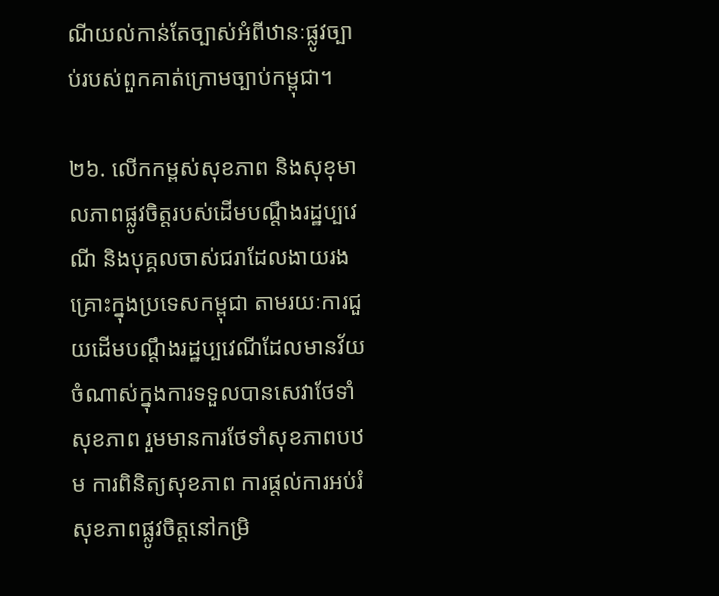ណីយល់កាន់តែច្បាស់អំពីឋានៈផ្លូវច្បាប់របស់ពួកគាត់ក្រោមច្បាប់កម្ពុជា។

២៦. លើកកម្ពស់សុខភាព និងសុខុមាលភាពផ្លូវចិត្តរបស់ដើមបណ្តឹងរដ្ឋប្បវេណី និងបុគ្គលចាស់ជរាដែលងាយរងគ្រោះក្នុងប្រទេសកម្ពុជា តាមរយៈការជួយដើមបណ្តឹងរដ្ឋប្បវេណីដែលមានវ័យចំណាស់ក្នុងការទទួលបានសេវាថែទាំសុខភាព រួមមានការថែទាំសុខភាពបឋម ការពិនិត្យសុខភាព ការផ្តល់ការអប់រំសុខភាពផ្លូវចិត្តនៅកម្រិ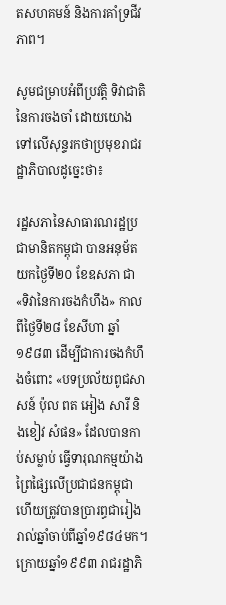តសហគមន៍ និងការគាំទ្រជីវភាព។

សូមជម្រាបអំពីប្រវត្តិ ទិវាជាតិនៃការចងចាំ ដោយយោងទៅលើសុន្ទរកថាប្រមុខរាជរដ្ឋាភិបាលដូច្នេះថា៖

រដ្ឋសភានៃសាធារណរដ្ឋប្រជាមានិតកម្ពុជា បានអនុម័តយកថ្ងៃទី២០ ខែឧសភា ជា «ទិវានៃការចងកំហឹង» កាលពីថ្ងៃទី២៨ ខែសីហា ឆ្នាំ១៩៨៣ ដើម្បីជាការចងកំហឹងចំពោះ «បទប្រល័យពូជសាសន៍ ប៉ុល ពត អៀង សារី និងខៀវ សំផន» ដែលបានកាប់សម្លាប់ ធ្វើទារុណកម្មយ៉ាងព្រៃផ្សៃលើប្រជាជនកម្ពុជា ហើយត្រូវបានប្រារព្ធជារៀងរាល់ឆ្នាំចាប់ពីឆ្នាំ១៩៨៤មក។ ក្រោយឆ្នាំ១៩៩៣ រាជរដ្ឋាភិ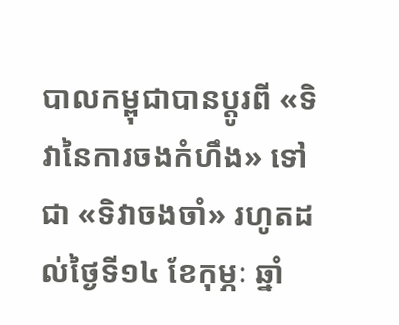បាលកម្ពុជាបានប្តូរពី «ទិវានៃការចងកំហឹង» ទៅជា «ទិវាចងចាំ» រហូតដល់ថ្ងៃទី១៤ ខែកុម្ភៈ ឆ្នាំ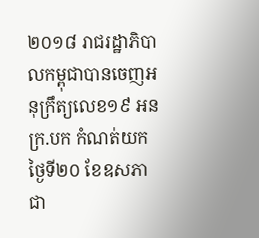២០១៨ រាជរដ្ឋាភិបាលកម្ពុជាបានចេញអនុក្រឹត្យលេខ១៩ អនក្រ.បក កំណត់យកថ្ងៃទី២០ ខែឧសភា ជា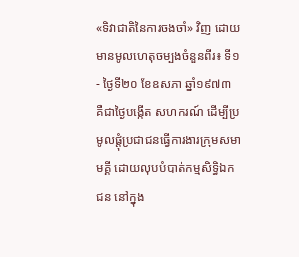«ទិវាជាតិនៃការចងចាំ» វិញ ដោយមានមូលហេតុចម្បងចំនួនពីរ៖ ទី១- ថ្ងៃទី២០ ខែឧសភា ឆ្នាំ១៩៧៣ គឺជាថ្ងៃបង្កើត សហករណ៍ ដើម្បីប្រមូលផ្តុំប្រជាជនធ្វើការងារក្រុមសមាមគ្គី ដោយលុបបំបាត់កម្មសិទ្ធិឯកជន នៅក្នុង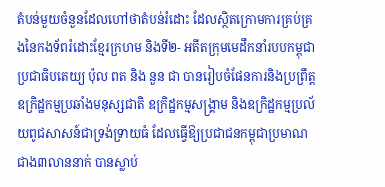តំបន់មួយចំនួនដែលហៅថាតំបន់រំដោះ ដែលស្ថិតក្រោមការគ្រប់គ្រងនៃកងទ័ពរំដោះខ្មែរក្រហម និងទី២- អតីតក្រុមមេដឹកនាំរបបកម្ពុជាប្រជាធិបតេយ្យ ប៉ុល ពត និង នួន ជា បានរៀបចំផែនការនិងប្រព្រឹត្តឧក្រិដ្ឋកម្មប្រឆាំងមនុស្សជាតិ ឧក្រិដ្ឋកម្មសង្គ្រាម និងឧក្រិដ្ឋកម្មប្រល័យពូជសាសន៍ជាទ្រង់ទ្រាយធំ ដែលធ្វើឱ្យប្រជាជនកម្ពុជាប្រមាណជាង៣លាននាក់ បានស្លាប់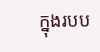ក្នុងរបប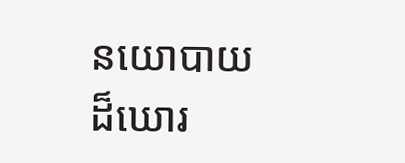នយោបាយដ៏ឃោរ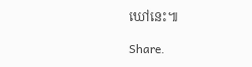ឃៅនេះ៕

Share.